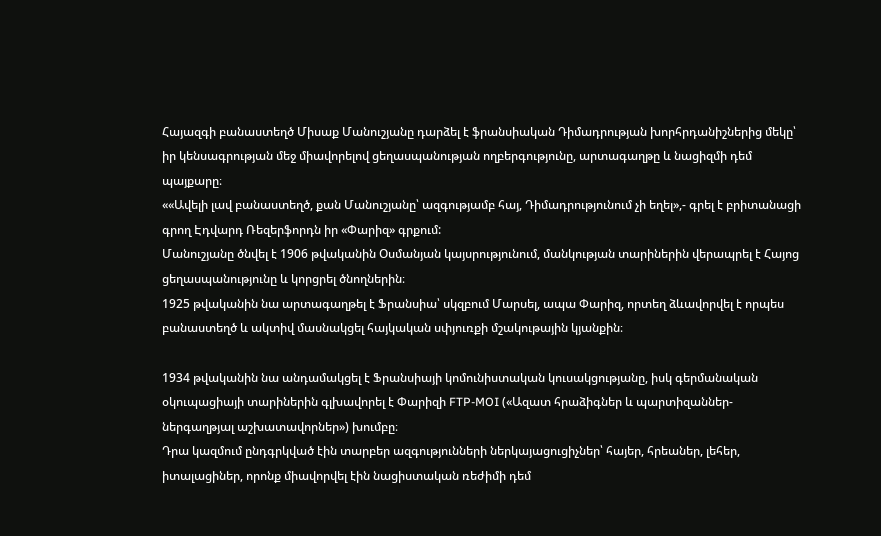Հայազգի բանաստեղծ Միսաք Մանուշյանը դարձել է ֆրանսիական Դիմադրության խորհրդանիշներից մեկը՝ իր կենսագրության մեջ միավորելով ցեղասպանության ողբերգությունը, արտագաղթը և նացիզմի դեմ պայքարը։
««Ավելի լավ բանաստեղծ, քան Մանուշյանը՝ ազգությամբ հայ, Դիմադրությունում չի եղել»,- գրել է բրիտանացի գրող Էդվարդ Ռեզերֆորդն իր «Փարիզ» գրքում:
Մանուշյանը ծնվել է 1906 թվականին Օսմանյան կայսրությունում, մանկության տարիներին վերապրել է Հայոց ցեղասպանությունը և կորցրել ծնողներին։
1925 թվականին նա արտագաղթել է Ֆրանսիա՝ սկզբում Մարսել, ապա Փարիզ, որտեղ ձևավորվել է որպես բանաստեղծ և ակտիվ մասնակցել հայկական սփյուռքի մշակութային կյանքին։

1934 թվականին նա անդամակցել է Ֆրանսիայի կոմունիստական կուսակցությանը, իսկ գերմանական օկուպացիայի տարիներին գլխավորել է Փարիզի FTP-MOI («Ազատ հրաձիգներ և պարտիզաններ- ներգաղթյալ աշխատավորներ») խումբը։
Դրա կազմում ընդգրկված էին տարբեր ազգությունների ներկայացուցիչներ՝ հայեր, հրեաներ, լեհեր, իտալացիներ, որոնք միավորվել էին նացիստական ռեժիմի դեմ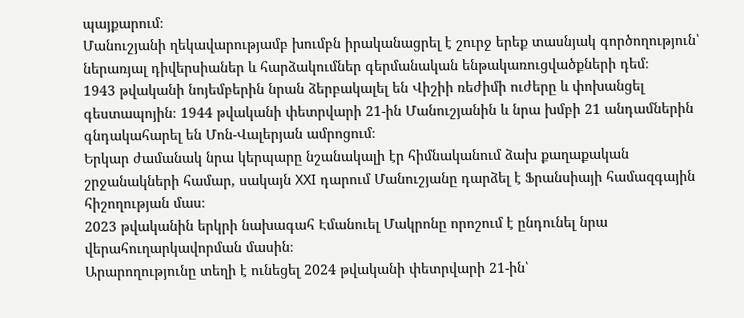պայքարում։
Մանուշյանի ղեկավարությամբ խումբն իրականացրել է շուրջ երեք տասնյակ գործողություն՝ ներառյալ դիվերսիաներ և հարձակումներ գերմանական ենթակառուցվածքների դեմ։
1943 թվականի նոյեմբերին նրան ձերբակալել են Վիշիի ռեժիմի ուժերը և փոխանցել գեստապոյին։ 1944 թվականի փետրվարի 21-ին Մանուշյանին և նրա խմբի 21 անդամներին գնդակահարել են Մոն-Վալերյան ամրոցում։
Երկար ժամանակ նրա կերպարը նշանակալի էր հիմնականում ձախ քաղաքական շրջանակների համար, սակայն XXI դարում Մանուշյանը դարձել է Ֆրանսիայի համազգային հիշողության մաս։
2023 թվականին երկրի նախագահ Էմանուել Մակրոնը որոշում է ընդունել նրա վերահուղարկավորման մասին։
Արարողությունը տեղի է ունեցել 2024 թվականի փետրվարի 21-ին՝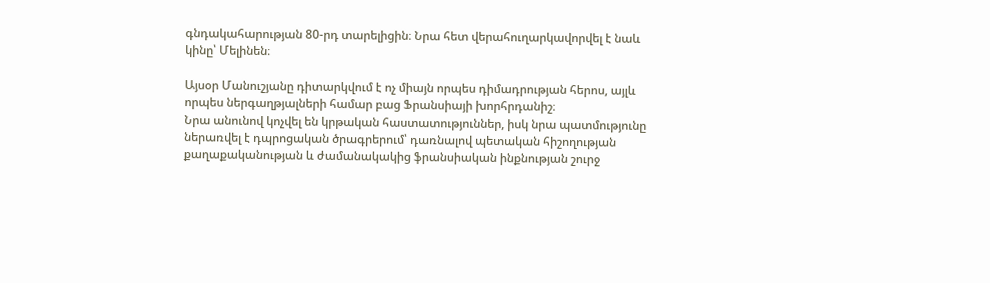գնդակահարության 80-րդ տարելիցին։ Նրա հետ վերահուղարկավորվել է նաև կինը՝ Մելինեն։

Այսօր Մանուշյանը դիտարկվում է ոչ միայն որպես դիմադրության հերոս, այլև որպես ներգաղթյալների համար բաց Ֆրանսիայի խորհրդանիշ։
Նրա անունով կոչվել են կրթական հաստատություններ, իսկ նրա պատմությունը ներառվել է դպրոցական ծրագրերում՝ դառնալով պետական հիշողության քաղաքականության և ժամանակակից ֆրանսիական ինքնության շուրջ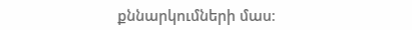քննարկումների մաս։